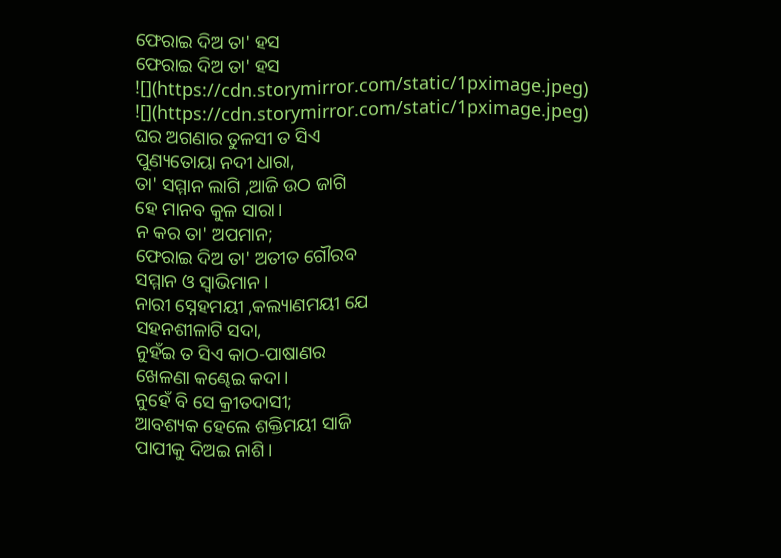ଫେରାଇ ଦିଅ ତା' ହସ
ଫେରାଇ ଦିଅ ତା' ହସ
![](https://cdn.storymirror.com/static/1pximage.jpeg)
![](https://cdn.storymirror.com/static/1pximage.jpeg)
ଘର ଅଗଣାର ତୁଳସୀ ତ ସିଏ
ପୁଣ୍ୟତୋୟା ନଦୀ ଧାରା,
ତା' ସମ୍ମାନ ଲାଗି ,ଆଜି ଉଠ ଜାଗି
ହେ ମାନବ କୁଳ ସାରା।
ନ କର ତା' ଅପମାନ;
ଫେରାଇ ଦିଅ ତା' ଅତୀତ ଗୌରବ
ସମ୍ମାନ ଓ ସ୍ୱାଭିମାନ।
ନାରୀ ସ୍ନେହମୟୀ ,କଲ୍ୟାଣମୟୀ ଯେ
ସହନଶୀଳାଟି ସଦା,
ନୁହଁଇ ତ ସିଏ କାଠ-ପାଷାଣର
ଖେଳଣା କଣ୍ଢେଇ କଦା।
ନୁହେଁ ବି ସେ କ୍ରୀତଦାସୀ;
ଆବଶ୍ୟକ ହେଲେ ଶକ୍ତିମୟୀ ସାଜି
ପାପୀକୁ ଦିଅଇ ନାଶି।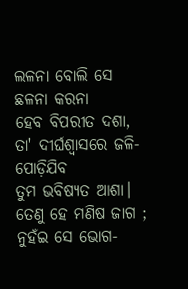ଲଳନା ବୋଲି ସେ ଛଳନା କରନା
ହେବ ବିପରୀତ ଦଶା,
ତା' ଦୀର୍ଘଶ୍ଵାସରେ ଜଳି-ପୋଡ଼ିଯିବ
ତୁମ ଭବିଷ୍ୟତ ଆଶା।
ତେଣୁ ହେ ମଣିଷ ଜାଗ ;
ନୁହଁଇ ସେ ଭୋଗ-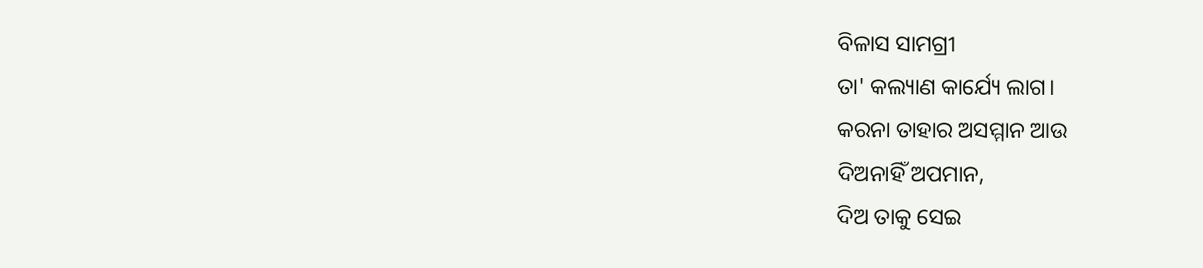ବିଳାସ ସାମଗ୍ରୀ
ତା' କଲ୍ୟାଣ କାର୍ଯ୍ୟେ ଲାଗ।
କରନା ତାହାର ଅସମ୍ମାନ ଆଉ
ଦିଅନାହିଁ ଅପମାନ,
ଦିଅ ତାକୁ ସେଇ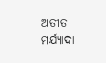ଅତୀତ ମର୍ଯ୍ୟାଦା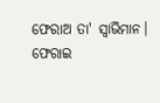ଫେରାଅ ତା' ସ୍ୱାଭିମାନ।
ଫେରାଇ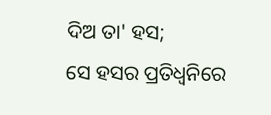ଦିଅ ତା' ହସ;
ସେ ହସର ପ୍ରତିଧ୍ୱନିରେ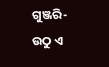ଗୁଞ୍ଜରି-
ଉଠୁ ଏ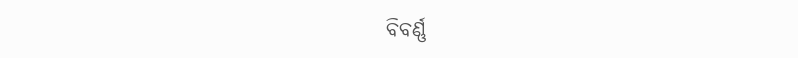ବିବର୍ଣ୍ଣ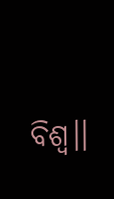ବିଶ୍ବ।।